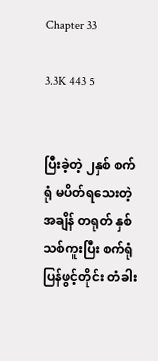Chapter 33

3.3K 443 5


ပြီးခဲ့တဲ့ ၂နှစ် စက်ရုံ မပိတ်ရသေးတဲ့ အချိန် တရုတ် နှစ်သစ်ကူးပြီး စက်ရုံ ပြန်ဖွင့်တိုင်း တံခါး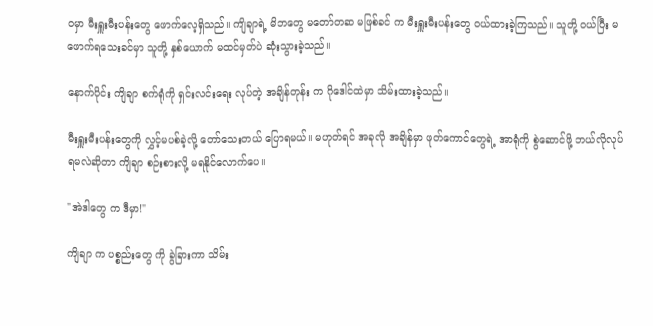ဝမှာ မီးရှူးမီးပန်းတွေ ဖောက်လေ့ရှိသည်။ ကျိချာရဲ့ မိဘတွေ မတော်တဆ မဖြစ်ခင် က မီးရှူးမီးပန်းတွေ ဝယ်ထားခဲ့ကြသည်။ သူတို့ ဝယ်ပြီး မဖောက်ရသေးခင်မှာ သူတို့ နှစ်ယောက် မထင်မှတ်ပဲ ဆုံးသွားခဲ့သည်။

နောက်ပိုင်း ကျိချာ စက်ရုံကို ရှင်းလင်းရေး လုပ်တဲ့ အချိန်တုန်း က ဂိုဒေါင်ထဲမှာ သိမ်းထားခဲ့သည်။

မီးရှူးမီးပန်းတွေကို လွှင့်မပစ်ခဲ့လို့ တော်သေးတယ် ပြောရမယ်။ မဟုတ်ရင် အခုလို အချိန်မှာ ဖုတ်ကောင်တွေရဲ့ အာရုံကို စွဲဆောင်ဖို့ ဘယ်လိုလုပ်ရမလဲဆိုတာ ကျိချာ စဉ်းစားလို့ မရနိုင်လောက်ပေ။

"အဲဒါတွေ က ဒီမှာ!"

ကျိချာ က ပစ္စည်းတွေ ကို ခွဲခြားကာ သိမ်း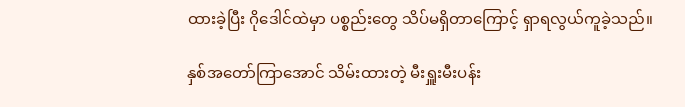ထားခဲ့ပြီး ဂိုဒေါင်ထဲမှာ ပစ္စည်းတွေ သိပ်မရှိတာကြောင့် ရှာရလွယ်ကူခဲ့သည်။

နှစ်အတော်ကြာအောင် သိမ်းထားတဲ့ မီးရှူးမီးပန်း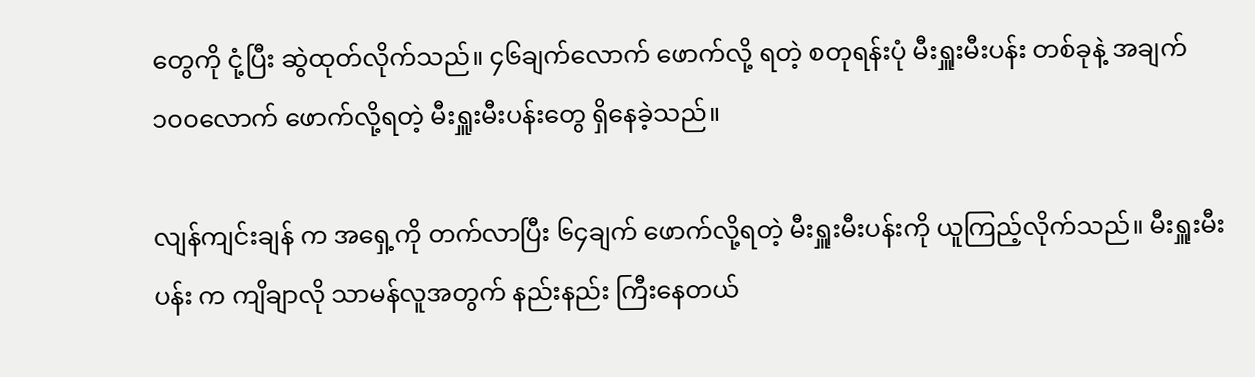တွေကို ငုံ့ပြီး ဆွဲထုတ်လိုက်သည်။ ၄၆ချက်လောက် ဖောက်လို့ ရတဲ့ စတုရန်းပုံ မီးရှူးမီးပန်း တစ်ခုနဲ့ အချက် ၁၀၀လောက် ဖောက်လို့ရတဲ့ မီးရှူးမီးပန်းတွေ ရှိနေခဲ့သည်။

လျန်ကျင်းချန် က အရှေ့ကို တက်လာပြီး ၆၄ချက် ဖောက်လို့ရတဲ့ မီးရှူးမီးပန်းကို ယူကြည့်လိုက်သည်။ မီးရှူးမီးပန်း က ကျိချာလို သာမန်လူအတွက် နည်းနည်း ကြီးနေတယ်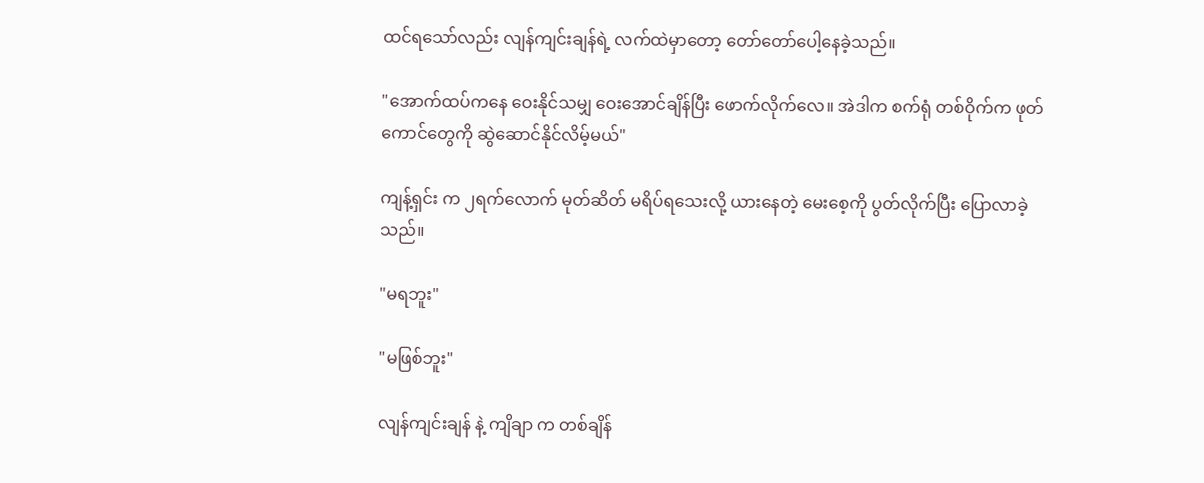ထင်ရသော်လည်း လျန်ကျင်းချန်ရဲ့ လက်ထဲမှာတော့ တော်တော်ပေါ့နေခဲ့သည်။

"အောက်ထပ်ကနေ ဝေးနိုင်သမျှ ဝေးအောင်ချိန်ပြီး ဖောက်လိုက်လေ။ အဲဒါက စက်ရုံ တစ်ဝိုက်က ဖုတ်ကောင်တွေကို ဆွဲဆောင်နိုင်လိမ့်မယ်"

ကျန့်ရှင်း က ၂ရက်လောက် မုတ်ဆိတ် မရိပ်ရသေးလို့ ယားနေတဲ့ မေးစေ့ကို ပွတ်လိုက်ပြီး ပြောလာခဲ့သည်။

"မရဘူး"

"မဖြစ်ဘူး"

လျန်ကျင်းချန် နဲ့ ကျိချာ က တစ်ချိန်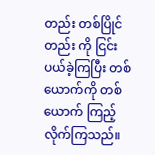တည်း တစ်ပြိုင်တည်း ကို ငြင်းပယ်ခဲ့ကြပြီး တစ်ယောက်ကို တစ်ယောက် ကြည့်လိုက်ကြသည်။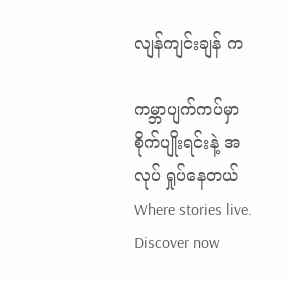လျန်ကျင်းချန် က

ကမ္ဘာပျက်ကပ်မှာ စိုက်ပျိုးရင်းနဲ့ အလုပ် ရှုပ်နေတယ်Where stories live. Discover now